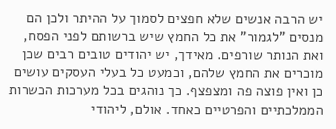יש הרבה אנשים שלא חפצים לסמוך על ההיתר ולכן הם מנסים "לגמור" את כל החמץ שיש ברשותם לפני הפסח, ואת הנותר שורפים. מאידך, יש יהודים טובים רבים שכן מוכרים את החמץ שלהם, וכמעט כל בעלי העסקים עושים כן ואין פוצה פה ומצפצף. כך נוהגים בכל מערכות הכשרות הממלכתיים והפרטיים כאחד. אולם, ליהודי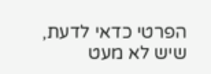הפרטי כדאי לדעת, שיש לא מעט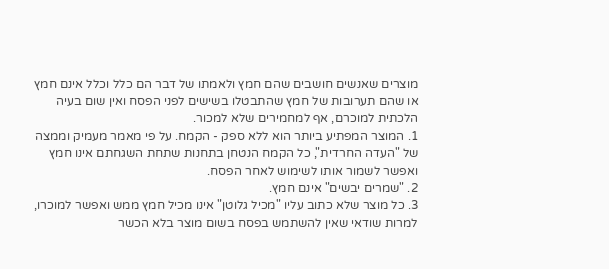מוצרים שאנשים חושבים שהם חמץ ולאמתו של דבר הם כלל וכלל אינם חמץ או שהם תערובות של חמץ שהתבטלו בשישים לפני הפסח ואין שום בעיה הלכתית למוכרם, אף למחמירים שלא למכור.
1. המוצר המפתיע ביותר הוא ללא ספק - הקמח. על פי מאמר מעמיק וממצה של "העדה החרדית", כל הקמח הנטחן בתחנות שתחת השגחתם אינו חמץ ואפשר לשמור אותו לשימוש לאחר הפסח.
2. "שמרים יבשים" אינם חמץ.
3. כל מוצר שלא כתוב עליו "מכיל גלוטן" אינו מכיל חמץ ממש ואפשר למוכרו, למרות שודאי שאין להשתמש בפסח בשום מוצר בלא הכשר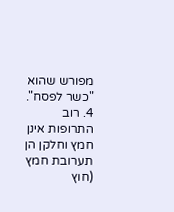מפורש שהוא "כשר לפסח".
4. רוב התרופות אינן חמץ וחלקן הן תערובת חמץ (חוץ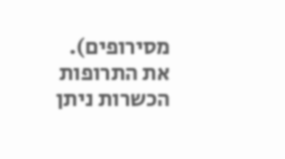מסירופים). את התרופות הכשרות ניתן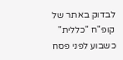לבדוק באתר של קופ"ח "כללית" כשבוע לפני פסח